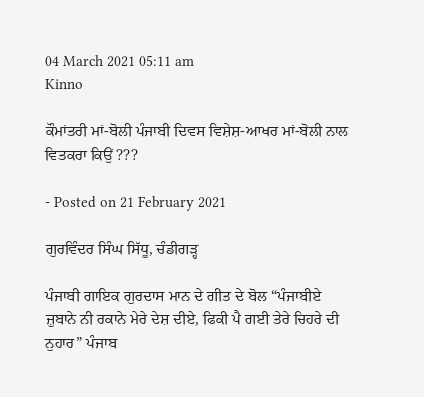04 March 2021 05:11 am
Kinno

ਕੌਮਾਂਤਰੀ ਮਾਂ-ਬੋਲੀ ਪੰਜਾਬੀ ਦਿਵਸ ਵਿਸ਼ੇਸ਼-ਆਖਰ ਮਾਂ-ਬੋਲੀ ਨਾਲ ਵਿਤਕਰਾ ਕਿਉਂ ???

- Posted on 21 February 2021

ਗੁਰਵਿੰਦਰ ਸਿੰਘ ਸਿੱਧੂ, ਚੰਡੀਗੜ੍ਹ

ਪੰਜਾਬੀ ਗਾਇਕ ਗੁਰਦਾਸ ਮਾਨ ਦੇ ਗੀਤ ਦੇ ਬੋਲ “ਪੰਜਾਬੀਏ ਜ਼ੁਬਾਨੇ ਨੀ ਰਕਾਨੇ ਮੇਰੇ ਦੇਸ਼ ਦੀਏ, ਫਿਕੀ ਪੈ ਗਈ ਤੇਰੇ ਚਿਹਰੇ ਦੀ ਨੁਹਾਰ” ਪੰਜਾਬ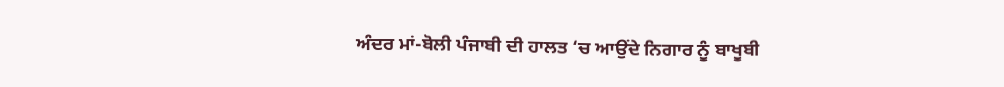ਅੰਦਰ ਮਾਂ-ਬੋਲੀ ਪੰਜਾਬੀ ਦੀ ਹਾਲਤ ‘ਚ ਆਉਂਦੇ ਨਿਗਾਰ ਨੂੰ ਬਾਖੂਬੀ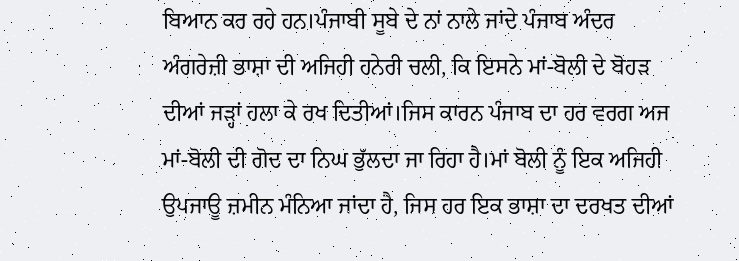ਬਿਆਨ ਕਰ ਰਹੇ ਹਨ।ਪੰਜਾਬੀ ਸੂਬੇ ਦੇ ਨਾਂ ਨਾਲੇ ਜਾਂਦੇ ਪੰਜਾਬ ਅੰਦਰ ਅੰਗਰੇਜ਼ੀ ਭਾਸ਼ਾ ਦੀ ਅਜਿਹੀ ਹਨੇਰੀ ਚਲੀ, ਕਿ ਇਸਨੇ ਮਾਂ-ਬੋਲੀ ਦੇ ਬੋਹੜ ਦੀਆਂ ਜੜ੍ਹਾਂ ਹਲਾ ਕੇ ਰਖ ਦਿਤੀਆਂ।ਜਿਸ ਕਾਰਨ ਪੰਜਾਬ ਦਾ ਹਰ ਵਰਗ ਅਜ ਮਾਂ-ਬੋਲੀ ਦੀ ਗੋਦ ਦਾ ਨਿਘ ਭੁੱਲਦਾ ਜਾ ਰਿਹਾ ਹੈ।ਮਾਂ ਬੋਲੀ ਨੂੰ ਇਕ ਅਜਿਹੀ ਉਪਜਾਊ ਜ਼ਮੀਨ ਮੰਨਿਆ ਜਾਂਦਾ ਹੈ, ਜਿਸ ਹਰ ਇਕ ਭਾਸ਼ਾ ਦਾ ਦਰਖਤ ਦੀਆਂ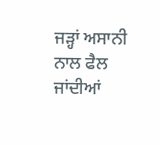ਜੜ੍ਹਾਂ ਅਸਾਨੀ ਨਾਲ ਫੈਲ ਜਾਂਦੀਆਂ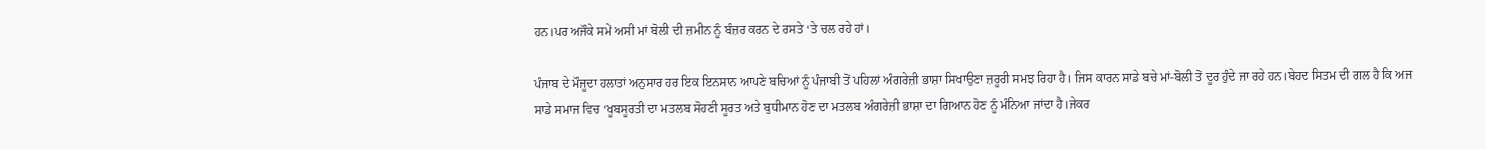ਹਨ।ਪਰ ਅਜੌਕੇ ਸਮੇਂ ਅਸੀ ਮਾਂ ਬੋਲੀ ਦੀ ਜ਼ਮੀਨ ਨੂੰ ਬੰਜ਼ਰ ਕਰਨ ਦੇ ਰਸਤੇ ‘ਤੇ ਚਲ ਰਹੇ ਹਾਂ।

ਪੰਜਾਬ ਦੇ ਮੌਜੂਦਾ ਹਲਾਤਾਂ ਅਨੁਸਾਰ ਹਰ ਇਕ ਇਨਸਾਨ ਆਪਣੇ ਬਚਿਆਂ ਨੂੰ ਪੰਜਾਬੀ ਤੋਂ ਪਹਿਲਾਂ ਅੰਗਰੇਜ਼ੀ ਭਾਸ਼ਾ ਸਿਖਾਉਣਾ ਜ਼ਰੂਰੀ ਸਮਝ ਰਿਹਾ ਹੈ। ਜਿਸ ਕਾਰਨ ਸਾਡੇ ਬਚੇ ਮਾਂ-ਬੋਲੀ ਤੋਂ ਦੂਰ ਹੁੰਦੇ ਜਾ ਰਹੇ ਹਨ।ਬੇਹਦ ਸਿਤਮ ਦੀ ਗਲ ਹੈ ਕਿ ਅਜ ਸਾਡੇ ਸਮਾਜ ਵਿਚ ‘ਖੂਬਸੂਰਤੀ ਦਾ ਮਤਲਬ ਸੋਹਣੀ ਸੂਰਤ ਅਤੇ ਬੁਧੀਮਾਨ ਹੋਣ ਦਾ ਮਤਲਬ ਅੰਗਰੇਜ਼ੀ ਭਾਸ਼ਾ ਦਾ ਗਿਆਨ ਹੋਣ ਨੂੰ ਮੰਨਿਆ ਜਾਂਦਾ ਹੈ।ਜੇਕਰ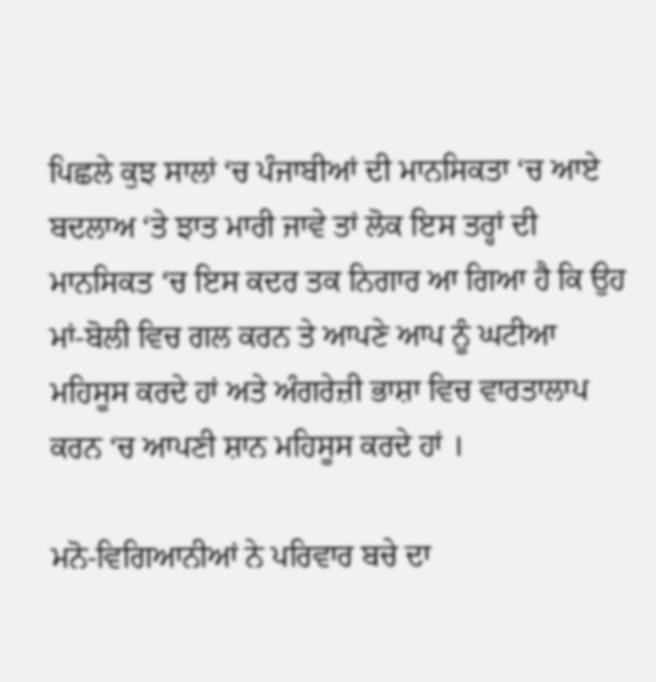ਪਿਛਲੇ ਕੁਝ ਸਾਲਾਂ ‘ਚ ਪੰਜਾਬੀਆਂ ਦੀ ਮਾਨਸਿਕਤਾ ‘ਚ ਆਏ ਬਦਲਾਅ ‘ਤੇ ਝਾਤ ਮਾਰੀ ਜਾਵੇ ਤਾਂ ਲੋਕ ਇਸ ਤਰ੍ਹਾਂ ਦੀ ਮਾਨਸਿਕਤ ‘ਚ ਇਸ ਕਦਰ ਤਕ ਨਿਗਾਰ ਆ ਗਿਆ ਹੈ ਕਿ ਉਹ ਮਾਂ-ਬੋਲੀ ਵਿਚ ਗਲ ਕਰਨ ਤੇ ਆਪਣੇ ਆਪ ਨੂੰ ਘਟੀਆ ਮਹਿਸੂਸ ਕਰਦੇ ਹਾਂ ਅਤੇ ਅੰਗਰੇਜ਼ੀ ਭਾਸ਼ਾ ਵਿਚ ਵਾਰਤਾਲਾਪ ਕਰਨ ‘ਚ ਆਪਣੀ ਸ਼ਾਨ ਮਹਿਸੂਸ ਕਰਦੇ ਹਾਂ ।

ਮਨੋ-ਵਿਗਿਆਨੀਆਂ ਨੇ ਪਰਿਵਾਰ ਬਚੇ ਦਾ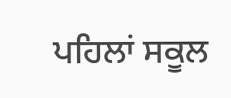ਪਹਿਲਾਂ ਸਕੂਲ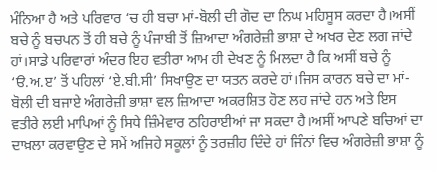ਮੰਨਿਆ ਹੈ ਅਤੇ ਪਰਿਵਾਰ ‘ਚ ਹੀ ਬਚਾ ਮਾਂ-ਬੋਲੀ ਦੀ ਗੋਦ ਦਾ ਨਿਘ ਮਹਿਸੂਸ ਕਰਦਾ ਹੈ।ਅਸੀਂ ਬਚੇ ਨੂੰ ਬਚਪਨ ਤੋਂ ਹੀ ਬਚੇ ਨੂੰ ਪੰਜਾਬੀ ਤੋਂ ਜ਼ਿਆਦਾ ਅੰਗਰੇਜ਼ੀ ਭਾਸ਼ਾ ਦੇ ਅਖਰ ਦੇਣ ਲਗ ਜਾਂਦੇ ਹਾਂ।ਸਾਡੇ ਪਰਿਵਾਰਾਂ ਅੰਦਰ ਇਹ ਵਤੀਰਾ ਆਮ ਹੀ ਦੇਖਣ ਨੂੰ ਮਿਲਦਾ ਹੈ ਕਿ ਅਸੀਂ ਬਚੇ ਨੂੰ ‘ੳ.ਅ.ੲ’ ਤੋਂ ਪਹਿਲਾਂ ‘ਏ.ਬੀ.ਸੀ’ ਸਿਖਾਉਣ ਦਾ ਯਤਨ ਕਰਦੇ ਹਾਂ।ਜਿਸ ਕਾਰਨ ਬਚੇ ਦਾ ਮਾਂ-ਬੋਲੀ ਦੀ ਬਜਾਏ ਅੰਗਰੇਜ਼ੀ ਭਾਸ਼ਾ ਵਲ ਜ਼ਿਆਦਾ ਅਕਰਸ਼ਿਤ ਹੋਣ ਲਹ ਜਾਂਦੇ ਹਨ ਅਤੇ ਇਸ ਵਤੀਰੇ ਲਈ ਮਾਪਿਆਂ ਨੂੰ ਸਿਧੇ ਜ਼ਿੰਮੇਵਾਰ ਠਹਿਰਾਈਆਂ ਜਾ ਸਕਦਾ ਹੈ।ਅਸੀਂ ਆਪਣੇ ਬਚਿਆਂ ਦਾ ਦਾਖ਼ਲਾ ਕਰਵਾਉਣ ਦੇ ਸਮੇਂ ਅਜਿਹੇ ਸਕੂਲਾਂ ਨੂੰ ਤਰਜ਼ੀਹ ਦਿੰਦੇ ਹਾਂ ਜਿੰਨਾਂ ਵਿਚ ਅੰਗਰੇਜ਼ੀ ਭਾਸ਼ਾ ਨੂੰ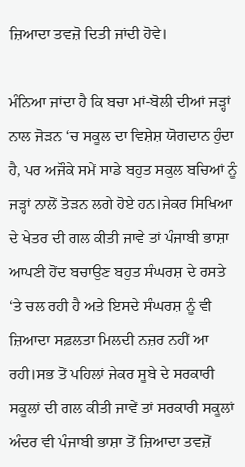ਜ਼ਿਆਦਾ ਤਵਜ਼ੋ ਦਿਤੀ ਜਾਂਦੀ ਹੋਵੇ।

ਮੰਨਿਆ ਜਾਂਦਾ ਹੈ ਕਿ ਬਚਾ ਮਾਂ-ਬੋਲੀ ਦੀਆਂ ਜੜ੍ਹਾਂ ਨਾਲ ਜੋੜਨ ‘ਚ ਸਕੂਲ ਦਾ ਵਿਸ਼ੇਸ਼ ਯੋਗਦਾਨ ਹੁੰਦਾ ਹੈ, ਪਰ ਅਜੌਕੇ ਸਮੇਂ ਸਾਡੇ ਬਹੁਤ ਸਕੁਲ ਬਚਿਆਂ ਨੂੰ ਜੜ੍ਹਾਂ ਨਾਲੋਂ ਤੋੜਨ ਲਗੇ ਹੋਏ ਹਨ।ਜੇਕਰ ਸਿਖਿਆ ਦੇ ਖੇਤਰ ਦੀ ਗਲ ਕੀਤੀ ਜਾਵੇ ਤਾਂ ਪੰਜਾਬੀ ਭਾਸ਼ਾ ਆਪਣੀ ਹੋਂਦ ਬਚਾਉਣ ਬਹੁਤ ਸੰਘਰਸ਼ ਦੇ ਰਸਤੇ ‘ਤੇ ਚਲ ਰਹੀ ਹੈ ਅਤੇ ਇਸਦੇ ਸੰਘਰਸ਼ ਨੂੰ ਵੀ ਜ਼ਿਆਦਾ ਸਫ਼ਲਤਾ ਮਿਲਦੀ ਨਜ਼ਰ ਨਹੀਂ ਆ ਰਹੀ।ਸਭ ਤੋਂ ਪਹਿਲਾਂ ਜੇਕਰ ਸੂਬੇ ਦੇ ਸਰਕਾਰੀ ਸਕੂਲਾਂ ਦੀ ਗਲ ਕੀਤੀ ਜਾਵੇਂ ਤਾਂ ਸਰਕਾਰੀ ਸਕੂਲਾਂ ਅੰਦਰ ਵੀ ਪੰਜਾਬੀ ਭਾਸ਼ਾ ਤੋਂ ਜ਼ਿਆਦਾ ਤਵਜ਼ੋਂ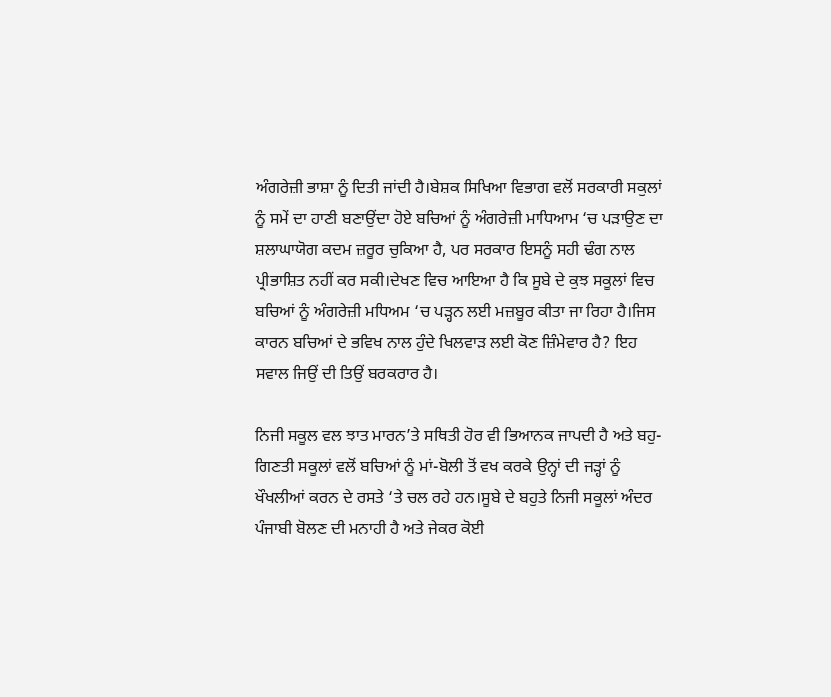ਅੰਗਰੇਜ਼ੀ ਭਾਸ਼ਾ ਨੂੰ ਦਿਤੀ ਜਾਂਦੀ ਹੈ।ਬੇਸ਼ਕ ਸਿਖਿਆ ਵਿਭਾਗ ਵਲੋਂ ਸਰਕਾਰੀ ਸਕੁਲਾਂ ਨੂੰ ਸਮੇਂ ਦਾ ਹਾਣੀ ਬਣਾਉਂਦਾ ਹੋਏ ਬਚਿਆਂ ਨੂੰ ਅੰਗਰੇਜ਼ੀ ਮਾਧਿਆਮ ‘ਚ ਪੜਾਉਣ ਦਾ ਸ਼ਲਾਘਾਯੋਗ ਕਦਮ ਜ਼ਰੂਰ ਚੁਕਿਆ ਹੈ, ਪਰ ਸਰਕਾਰ ਇਸਨੂੰ ਸਹੀ ਢੰਗ ਨਾਲ ਪ੍ਰੀਭਾਸ਼ਿਤ ਨਹੀਂ ਕਰ ਸਕੀ।ਦੇਖਣ ਵਿਚ ਆਇਆ ਹੈ ਕਿ ਸੂਬੇ ਦੇ ਕੁਝ ਸਕੂਲਾਂ ਵਿਚ ਬਚਿਆਂ ਨੂੰ ਅੰਗਰੇਜ਼ੀ ਮਧਿਅਮ ‘ਚ ਪੜ੍ਹਨ ਲਈ ਮਜ਼ਬੂਰ ਕੀਤਾ ਜਾ ਰਿਹਾ ਹੈ।ਜਿਸ ਕਾਰਨ ਬਚਿਆਂ ਦੇ ਭਵਿਖ ਨਾਲ ਹੁੰਦੇ ਖਿਲਵਾੜ ਲਈ ਕੋਣ ਜ਼ਿੰਮੇਵਾਰ ਹੈ? ਇਹ ਸਵਾਲ ਜਿਉਂ ਦੀ ਤਿਉਂ ਬਰਕਰਾਰ ਹੈ।

ਨਿਜੀ ਸਕੂਲ ਵਲ ਝਾਤ ਮਾਰਨ’ਤੇ ਸਥਿਤੀ ਹੋਰ ਵੀ ਭਿਆਨਕ ਜਾਪਦੀ ਹੈ ਅਤੇ ਬਹੁ-ਗਿਣਤੀ ਸਕੂਲਾਂ ਵਲੋਂ ਬਚਿਆਂ ਨੂੰ ਮਾਂ-ਬੋਲੀ ਤੋਂ ਵਖ ਕਰਕੇ ਉਨ੍ਹਾਂ ਦੀ ਜੜ੍ਹਾਂ ਨੂੰ ਖੌਖਲੀਆਂ ਕਰਨ ਦੇ ਰਸਤੇ ‘ਤੇ ਚਲ ਰਹੇ ਹਨ।ਸੂਬੇ ਦੇ ਬਹੁਤੇ ਨਿਜੀ ਸਕੂਲਾਂ ਅੰਦਰ ਪੰਜਾਬੀ ਬੋਲਣ ਦੀ ਮਨਾਹੀ ਹੈ ਅਤੇ ਜੇਕਰ ਕੋਈ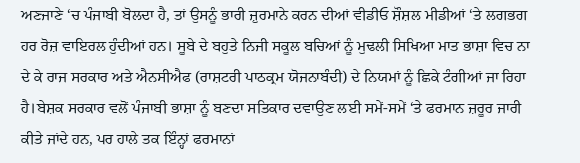ਅਣਜਾਣੇ ‘ਚ ਪੰਜਾਬੀ ਬੋਲਦਾ ਹੈ, ਤਾਂ ਉਸਨੂੰ ਭਾਰੀ ਜ਼ੁਰਮਾਨੇ ਕਰਨ ਦੀਆਂ ਵੀਡੀਓ ਸ਼ੌਸ਼ਲ ਮੀਡੀਆਂ ‘ਤੇ ਲਗਭਗ ਹਰ ਰੋਜ਼ ਵਾਇਰਲ ਹੁੰਦੀਆਂ ਹਨ। ਸੂਬੇ ਦੇ ਬਹੁਤੇ ਨਿਜੀ ਸਕੂਲ ਬਚਿਆਂ ਨੂੰ ਮੁਢਲੀ ਸਿਖਿਆ ਮਾਤ ਭਾਸ਼ਾ ਵਿਚ ਨਾ ਦੇ ਕੇ ਰਾਜ ਸਰਕਾਰ ਅਤੇ ਐਨਸੀਐਫ (ਰਾਸ਼ਟਰੀ ਪਾਠਕ੍ਰਮ ਯੋਜਨਾਬੰਦੀ) ਦੇ ਨਿਯਮਾਂ ਨੂੰ ਛਿਕੇ ਟੰਗੀਆਂ ਜਾ ਰਿਹਾ ਹੈ।ਬੇਸ਼ਕ ਸਰਕਾਰ ਵਲੋਂ ਪੰਜਾਬੀ ਭਾਸ਼ਾ ਨੂੰ ਬਣਦਾ ਸਤਿਕਾਰ ਦਵਾਉਣ ਲਈ ਸਮੇਂ-ਸਮੇਂ ‘ਤੇ ਫਰਮਾਨ ਜ਼ਰੂਰ ਜਾਰੀ ਕੀਤੇ ਜਾਂਦੇ ਹਨ, ਪਰ ਹਾਲੇ ਤਕ ਇੰਨ੍ਹਾਂ ਫਰਮਾਨਾਂ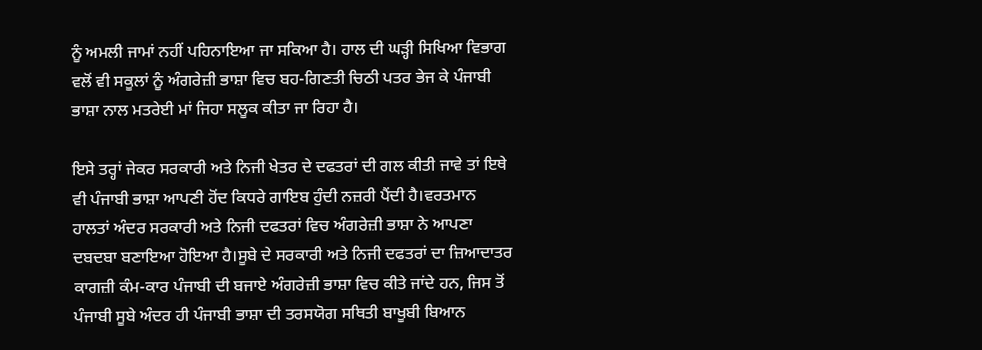ਨੂੰ ਅਮਲੀ ਜਾਮਾਂ ਨਹੀਂ ਪਹਿਨਾਇਆ ਜਾ ਸਕਿਆ ਹੈ। ਹਾਲ ਦੀ ਘੜ੍ਹੀ ਸਿਖਿਆ ਵਿਭਾਗ ਵਲੋਂ ਵੀ ਸਕੂਲਾਂ ਨੂੰ ਅੰਗਰੇਜ਼ੀ ਭਾਸ਼ਾ ਵਿਚ ਬਹ-ਗਿਣਤੀ ਚਿਠੀ ਪਤਰ ਭੇਜ ਕੇ ਪੰਜਾਬੀ ਭਾਸ਼ਾ ਨਾਲ ਮਤਰੇਈ ਮਾਂ ਜਿਹਾ ਸਲੂਕ ਕੀਤਾ ਜਾ ਰਿਹਾ ਹੈ।

ਇਸੇ ਤਰ੍ਹਾਂ ਜੇਕਰ ਸਰਕਾਰੀ ਅਤੇ ਨਿਜੀ ਖੇਤਰ ਦੇ ਦਫਤਰਾਂ ਦੀ ਗਲ ਕੀਤੀ ਜਾਵੇ ਤਾਂ ਇਥੇ ਵੀ ਪੰਜਾਬੀ ਭਾਸ਼ਾ ਆਪਣੀ ਹੋਂਦ ਕਿਧਰੇ ਗਾਇਬ ਹੁੰਦੀ ਨਜ਼ਰੀ ਪੈਂਦੀ ਹੈ।ਵਰਤਮਾਨ ਹਾਲਤਾਂ ਅੰਦਰ ਸਰਕਾਰੀ ਅਤੇ ਨਿਜੀ ਦਫਤਰਾਂ ਵਿਚ ਅੰਗਰੇਜ਼ੀ ਭਾਸ਼ਾ ਨੇ ਆਪਣਾ ਦਬਦਬਾ ਬਣਾਇਆ ਹੋਇਆ ਹੈ।ਸੂਬੇ ਦੇ ਸਰਕਾਰੀ ਅਤੇ ਨਿਜੀ ਦਫਤਰਾਂ ਦਾ ਜ਼ਿਆਦਾਤਰ ਕਾਗਜ਼ੀ ਕੰਮ-ਕਾਰ ਪੰਜਾਬੀ ਦੀ ਬਜਾਏ ਅੰਗਰੇਜ਼ੀ ਭਾਸ਼ਾ ਵਿਚ ਕੀਤੇ ਜਾਂਦੇ ਹਨ, ਜਿਸ ਤੋਂ ਪੰਜਾਬੀ ਸੂਬੇ ਅੰਦਰ ਹੀ ਪੰਜਾਬੀ ਭਾਸ਼ਾ ਦੀ ਤਰਸਯੋਗ ਸਥਿਤੀ ਬਾਖੂਬੀ ਬਿਆਨ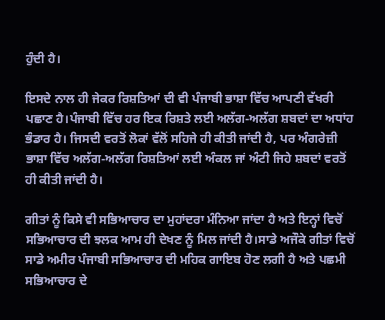ਹੁੰਦੀ ਹੈ।

ਇਸਦੇ ਨਾਲ ਹੀ ਜੇਕਰ ਰਿਸ਼ਤਿਆਂ ਦੀ ਵੀ ਪੰਜਾਬੀ ਭਾਸ਼ਾ ਵਿੱਚ ਆਪਣੀ ਵੱਖਰੀ ਪਛਾਣ ਹੈ।ਪੰਜਾਬੀ ਵਿੱਚ ਹਰ ਇਕ ਰਿਸ਼ਤੇ ਲਈ ਅਲੱਗ-ਅਲੱਗ ਸ਼ਬਦਾਂ ਦਾ ਅਧਾਂਹ ਭੰਡਾਰ ਹੈ। ਜਿਸਦੀ ਵਰਤੋਂ ਲੋਕਾਂ ਵੱਲੋਂ ਸਹਿਜੇ ਹੀ ਕੀਤੀ ਜਾਂਦੀ ਹੈ, ਪਰ ਅੰਗਰੇਜ਼ੀ ਭਾਸ਼ਾ ਵਿੱਚ ਅਲੱਗ-ਅਲੱਗ ਰਿਸ਼ਤਿਆਂ ਲਈ ਅੰਕਲ ਜਾਂ ਅੰਟੀ ਜਿਹੇ ਸ਼ਬਦਾਂ ਵਰਤੋਂ ਹੀ ਕੀਤੀ ਜਾਂਦੀ ਹੈ।

ਗੀਤਾਂ ਨੂੰ ਕਿਸੇ ਵੀ ਸਭਿਆਚਾਰ ਦਾ ਮੁਹਾਂਦਰਾ ਮੰਨਿਆ ਜਾਂਦਾ ਹੈ ਅਤੇ ਇਨ੍ਹਾਂ ਵਿਚੋਂ ਸਭਿਆਚਾਰ ਦੀ ਝਲਕ ਆਮ ਹੀ ਦੇਖਣ ਨੂੰ ਮਿਲ ਜਾਂਦੀ ਹੈ।ਸਾਡੇ ਅਜੌਕੇ ਗੀਤਾਂ ਵਿਚੋਂ ਸਾਡੇ ਅਮੀਰ ਪੰਜਾਬੀ ਸਭਿਆਚਾਰ ਦੀ ਮਹਿਕ ਗਾਇਬ ਹੋਣ ਲਗੀ ਹੈ ਅਤੇ ਪਛਮੀ ਸਭਿਆਚਾਰ ਦੇ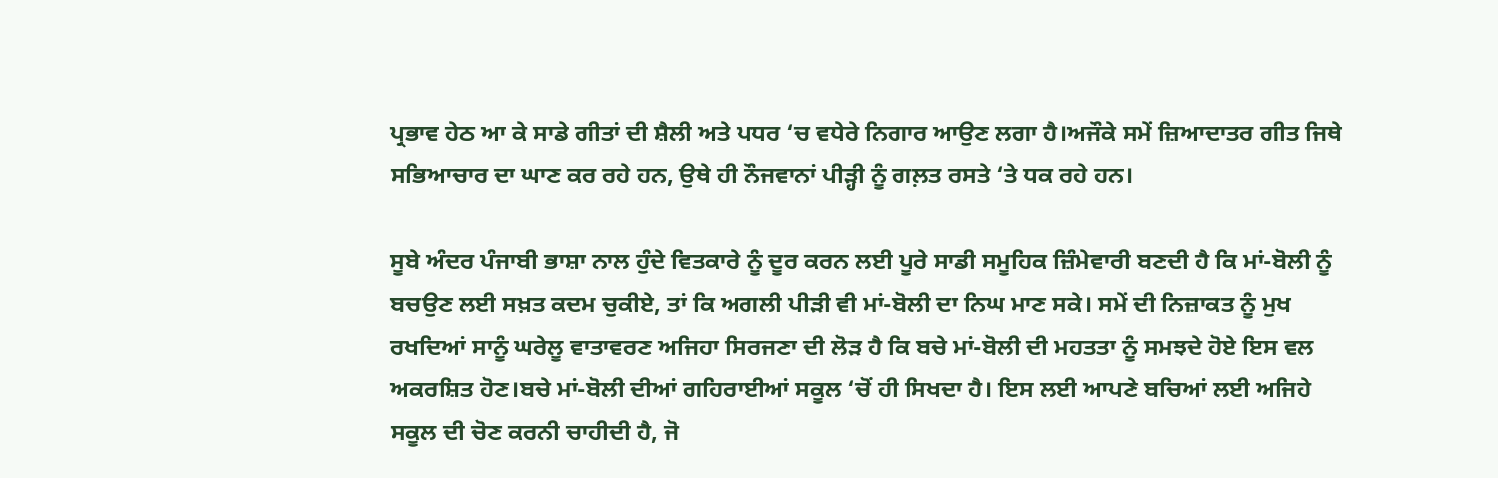ਪ੍ਰਭਾਵ ਹੇਠ ਆ ਕੇ ਸਾਡੇ ਗੀਤਾਂ ਦੀ ਸ਼ੈਲੀ ਅਤੇ ਪਧਰ ‘ਚ ਵਧੇਰੇ ਨਿਗਾਰ ਆਉਣ ਲਗਾ ਹੈ।ਅਜੌਕੇ ਸਮੇਂ ਜ਼ਿਆਦਾਤਰ ਗੀਤ ਜਿਥੇ ਸਭਿਆਚਾਰ ਦਾ ਘਾਣ ਕਰ ਰਹੇ ਹਨ, ਉਥੇ ਹੀ ਨੌਜਵਾਨਾਂ ਪੀੜ੍ਹੀ ਨੂੰ ਗਲ਼ਤ ਰਸਤੇ ‘ਤੇ ਧਕ ਰਹੇ ਹਨ।

ਸੂਬੇ ਅੰਦਰ ਪੰਜਾਬੀ ਭਾਸ਼ਾ ਨਾਲ ਹੁੰਦੇ ਵਿਤਕਾਰੇ ਨੂੰ ਦੂਰ ਕਰਨ ਲਈ ਪੂਰੇ ਸਾਡੀ ਸਮੂਹਿਕ ਜ਼ਿੰਮੇਵਾਰੀ ਬਣਦੀ ਹੈ ਕਿ ਮਾਂ-ਬੋਲੀ ਨੂੰ ਬਚਉਣ ਲਈ ਸਖ਼ਤ ਕਦਮ ਚੁਕੀਏ, ਤਾਂ ਕਿ ਅਗਲੀ ਪੀੜੀ ਵੀ ਮਾਂ-ਬੋਲੀ ਦਾ ਨਿਘ ਮਾਣ ਸਕੇ। ਸਮੇਂ ਦੀ ਨਿਜ਼ਾਕਤ ਨੂੰ ਮੁਖ ਰਖਦਿਆਂ ਸਾਨੂੰ ਘਰੇਲੂ ਵਾਤਾਵਰਣ ਅਜਿਹਾ ਸਿਰਜਣਾ ਦੀ ਲੋੜ ਹੈ ਕਿ ਬਚੇ ਮਾਂ-ਬੋਲੀ ਦੀ ਮਹਤਤਾ ਨੂੰ ਸਮਝਦੇ ਹੋਏ ਇਸ ਵਲ ਅਕਰਸ਼ਿਤ ਹੋਣ।ਬਚੇ ਮਾਂ-ਬੋਲੀ ਦੀਆਂ ਗਹਿਰਾਈਆਂ ਸਕੂਲ ‘ਚੋਂ ਹੀ ਸਿਖਦਾ ਹੈ। ਇਸ ਲਈ ਆਪਣੇ ਬਚਿਆਂ ਲਈ ਅਜਿਹੇ ਸਕੂਲ ਦੀ ਚੋਣ ਕਰਨੀ ਚਾਹੀਦੀ ਹੈ, ਜੋ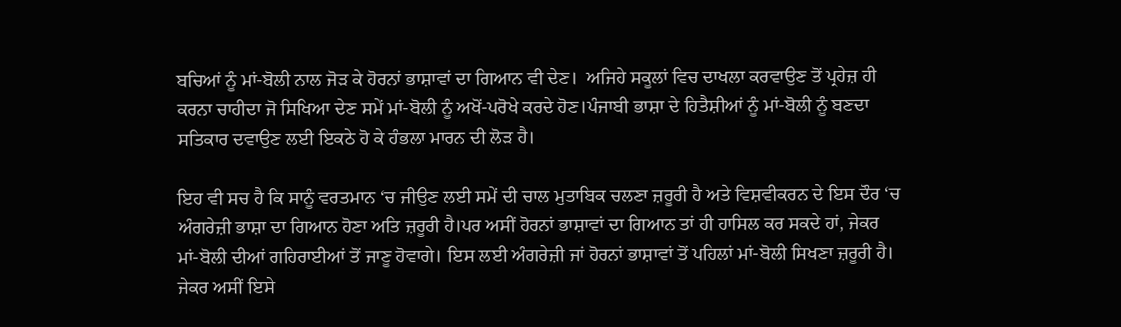ਬਚਿਆਂ ਨੂੰ ਮਾਂ-ਬੋਲੀ ਨਾਲ ਜੋੜ ਕੇ ਹੋਰਨਾਂ ਭਾਸ਼ਾਵਾਂ ਦਾ ਗਿਆਨ ਵੀ ਦੇਣ।  ਅਜਿਹੇ ਸਕੂਲਾਂ ਵਿਚ ਦਾਖਲਾ ਕਰਵਾਉਣ ਤੋਂ ਪ੍ਰਹੇਜ਼ ਹੀ ਕਰਨਾ ਚਾਹੀਦਾ ਜੋ ਸਿਖਿਆ ਦੇਣ ਸਮੇਂ ਮਾਂ-ਬੋਲੀ ਨੂੰ ਅਖੋਂ-ਪਰੋਖੇ ਕਰਦੇ ਹੋਣ।ਪੰਜਾਬੀ ਭਾਸ਼ਾ ਦੇ ਹਿਤੈਸ਼ੀਆਂ ਨੂੰ ਮਾਂ-ਬੋਲੀ ਨੂੰ ਬਣਦਾ ਸਤਿਕਾਰ ਦਵਾਉਣ ਲਈ ਇਕਠੇ ਹੋ ਕੇ ਹੰਭਲਾ ਮਾਰਨ ਦੀ ਲੋੜ ਹੈ।

ਇਹ ਵੀ ਸਚ ਹੈ ਕਿ ਸਾਨੂੰ ਵਰਤਮਾਨ ‘ਚ ਜੀਉਣ ਲਈ ਸਮੇਂ ਦੀ ਚਾਲ ਮੁਤਾਬਿਕ ਚਲਣਾ ਜ਼ਰੂਰੀ ਹੈ ਅਤੇ ਵਿਸ਼ਵੀਕਰਨ ਦੇ ਇਸ ਦੌਰ ‘ਚ ਅੰਗਰੇਜ਼ੀ ਭਾਸ਼ਾ ਦਾ ਗਿਆਨ ਹੋਣਾ ਅਤਿ ਜ਼ਰੂਰੀ ਹੈ।ਪਰ ਅਸੀਂ ਹੋਰਨਾਂ ਭਾਸ਼ਾਵਾਂ ਦਾ ਗਿਆਨ ਤਾਂ ਹੀ ਹਾਸਿਲ ਕਰ ਸਕਦੇ ਹਾਂ, ਜੇਕਰ ਮਾਂ-ਬੋਲੀ ਦੀਆਂ ਗਹਿਰਾਈਆਂ ਤੋਂ ਜਾਣੂ ਹੋਵਾਗੇ। ਇਸ ਲਈ ਅੰਗਰੇਜ਼ੀ ਜਾਂ ਹੋਰਨਾਂ ਭਾਸ਼ਾਵਾਂ ਤੋਂ ਪਹਿਲਾਂ ਮਾਂ-ਬੋਲੀ ਸਿਖਣਾ ਜ਼ਰੂਰੀ ਹੈ। ਜੇਕਰ ਅਸੀਂ ਇਸੇ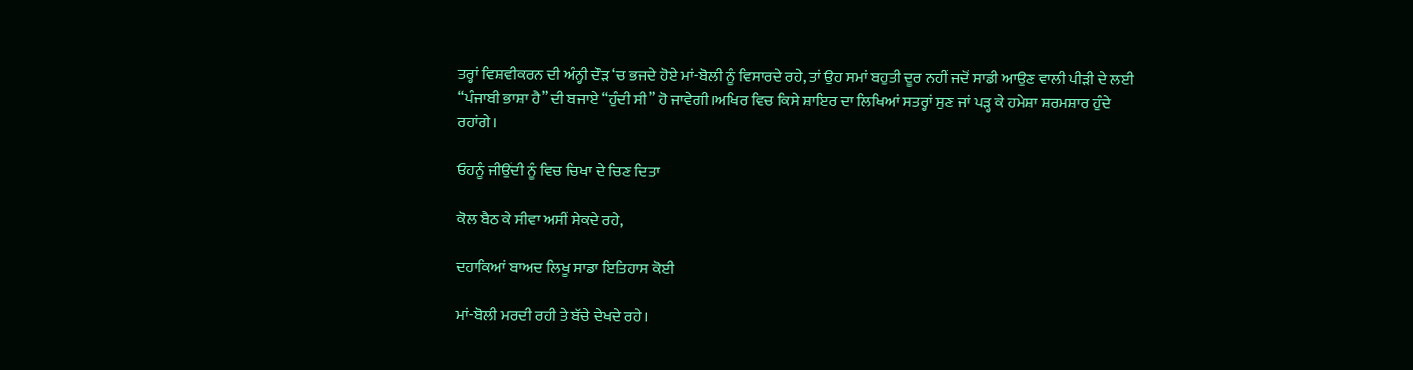ਤਰ੍ਹਾਂ ਵਿਸ਼ਵੀਕਰਨ ਦੀ ਅੰਨ੍ਹੀ ਦੌੜ ‘ਚ ਭਜਦੇ ਹੋਏ ਮਾਂ-ਬੋਲੀ ਨੂੰ ਵਿਸਾਰਦੇ ਰਹੇ, ਤਾਂ ਉਹ ਸਮਾਂ ਬਹੁਤੀ ਦੂਰ ਨਹੀਂ ਜਦੋਂ ਸਾਡੀ ਆਉਣ ਵਾਲੀ ਪੀੜੀ ਦੇ ਲਈ “ਪੰਜਾਬੀ ਭਾਸ਼ਾ ਹੈ” ਦੀ ਬਜਾਏ “ਹੁੰਦੀ ਸੀ” ਹੋ ਜਾਵੇਗੀ।ਅਖਿਰ ਵਿਚ ਕਿਸੇ ਸ਼ਾਇਰ ਦਾ ਲਿਖਿਆਂ ਸਤਰ੍ਹਾਂ ਸੁਣ ਜਾਂ ਪੜ੍ਹ ਕੇ ਹਮੇਸ਼ਾ ਸ਼ਰਮਸ਼ਾਰ ਹੁੰਦੇ ਰਹਾਂਗੇ।

ਓਹਨੂੰ ਜੀਉਂਦੀ ਨੂੰ ਵਿਚ ਚਿਖਾ ਦੇ ਚਿਣ ਦਿਤਾ

ਕੋਲ ਬੈਠ ਕੇ ਸੀਵਾ ਅਸੀਂ ਸੇਕਦੇ ਰਹੇ,

ਦਹਾਕਿਆਂ ਬਾਅਦ ਲਿਖੂ ਸਾਡਾ ਇਤਿਹਾਸ ਕੋਈ

ਮਾਂ-ਬੋਲੀ ਮਰਦੀ ਰਹੀ ਤੇ ਬੱਚੇ ਦੇਖਦੇ ਰਹੇ।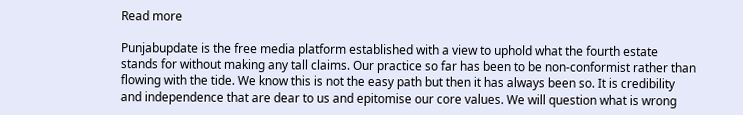Read more

Punjabupdate is the free media platform established with a view to uphold what the fourth estate stands for without making any tall claims. Our practice so far has been to be non-conformist rather than flowing with the tide. We know this is not the easy path but then it has always been so. It is credibility and independence that are dear to us and epitomise our core values. We will question what is wrong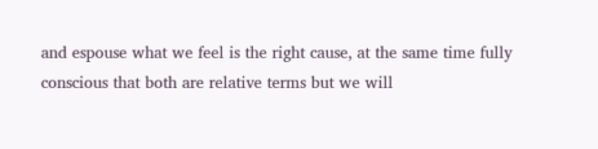and espouse what we feel is the right cause, at the same time fully conscious that both are relative terms but we will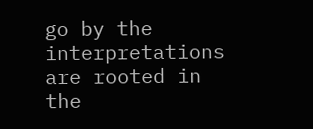go by the interpretations are rooted in the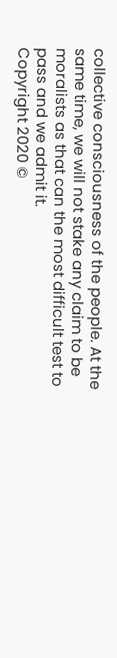collective consciousness of the people. At the same time, we will not stake any claim to be moralists as that can the most difficult test to pass and we admit it.
Copyright 2020 ©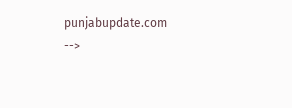punjabupdate.com
-->